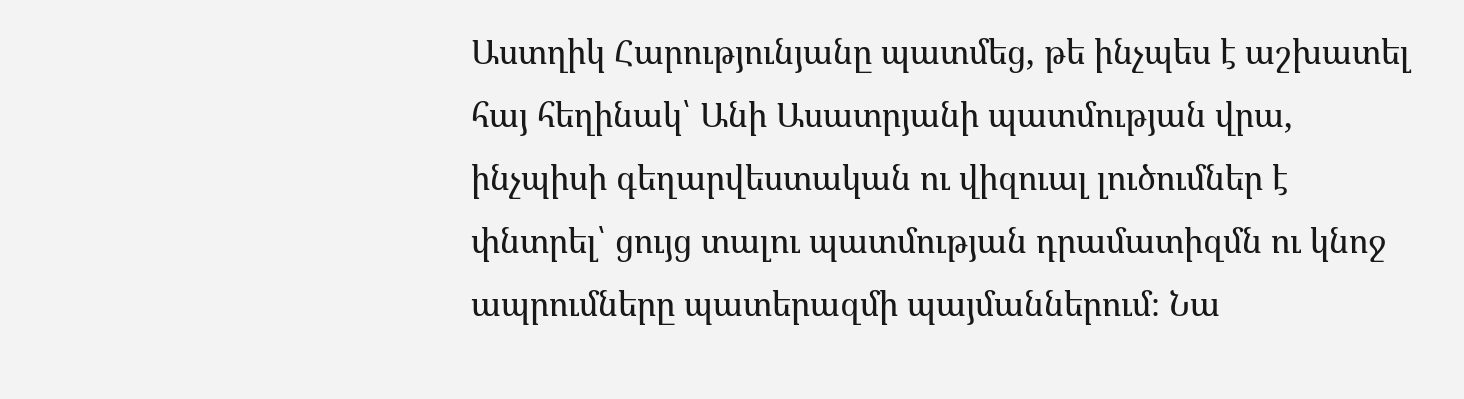Աստղիկ Հարությունյանը պատմեց, թե ինչպես է աշխատել հայ հեղինակ՝ Անի Ասատրյանի պատմության վրա, ինչպիսի գեղարվեստական ու վիզուալ լուծումներ է փնտրել՝ ցույց տալու պատմության դրամատիզմն ու կնոջ ապրումները պատերազմի պայմաններում։ Նա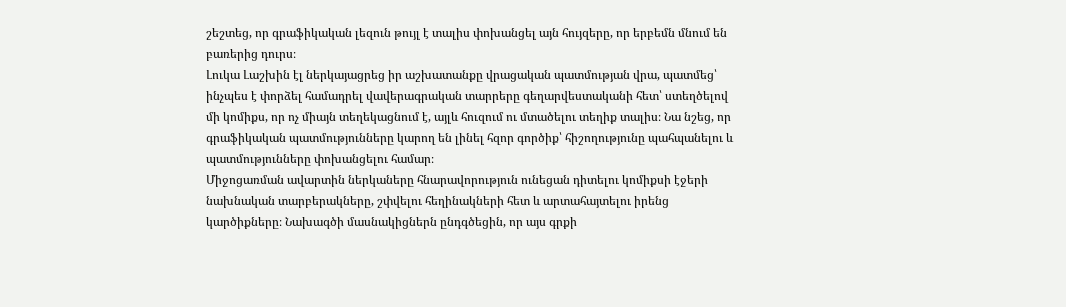շեշտեց, որ գրաֆիկական լեզուն թույլ է տալիս փոխանցել այն հույզերը, որ երբեմն մնում են բառերից դուրս։
Լուկա Լաշխին էլ ներկայացրեց իր աշխատանքը վրացական պատմության վրա, պատմեց՝ ինչպես է փորձել համադրել վավերագրական տարրերը գեղարվեստականի հետ՝ ստեղծելով մի կոմիքս, որ ոչ միայն տեղեկացնում է, այլև հուզում ու մտածելու տեղիք տալիս։ Նա նշեց, որ գրաֆիկական պատմությունները կարող են լինել հզոր գործիք՝ հիշողությունը պահպանելու և պատմությունները փոխանցելու համար։
Միջոցառման ավարտին ներկաները հնարավորություն ունեցան դիտելու կոմիքսի էջերի նախնական տարբերակները, շփվելու հեղինակների հետ և արտահայտելու իրենց կարծիքները։ Նախագծի մասնակիցներն ընդգծեցին, որ այս գրքի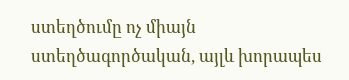ստեղծումը ոչ միայն ստեղծագործական, այլև խորապես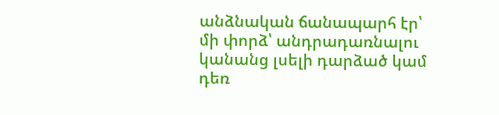անձնական ճանապարհ էր՝ մի փորձ՝ անդրադառնալու կանանց լսելի դարձած կամ դեռ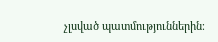չլսված պատմություններին։